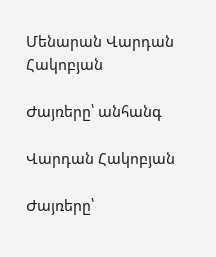Մենարան Վարդան Հակոբյան

Ժայռերը՝ անհանգ

Վարդան Հակոբյան

Ժայռերը՝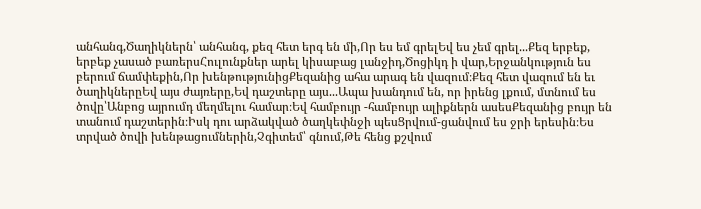անհանգ,Ծաղիկներն՝ անհանգ, քեզ հետ երգ են մի,Որ ես եմ գրելԵվ ես չեմ գրել...Քեզ երբեք, երբեք չասած բառերսՀուլունքներ արել կիսաբաց լանջիդ,Ծոցիկդ ի վար,Երջանկություն ես բերում ճամփեքին,Որ խենթությունիցՔեզանից ահա արագ են վազում։Քեզ հետ վազում են եւ ծաղիկներըԵվ այս ժայռերը,Եվ դաշտերը այս...Ապա խանդում են, որ իրենց լքում, մտնում ես ծովը՝Անբոց այրումդ մեղմելու համար։Եվ համբույր -համբույր ալիքներն ասեսՔեզանից բույր են տանում դաշտերին։Իսկ դու արձակված ծաղկեփնջի պեսՑրվում-ցանվում ես ջրի երեսին։Ես տրված ծովի խենթացումներին,Չգիտեմ՝ գնում,Թե հենց քշվում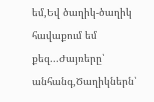եմ,Եվ ծաղիկ-ծաղիկ հավաքում եմ քեզ...Ժայռերը՝ անհանգ,Ծաղիկներն՝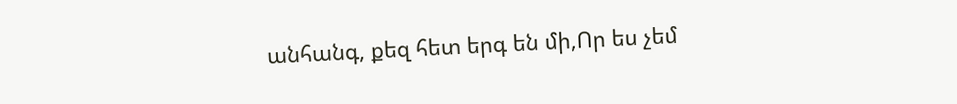անհանգ, քեզ հետ երգ են մի,Որ ես չեմ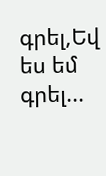գրել,Եվ ես եմ գրել...